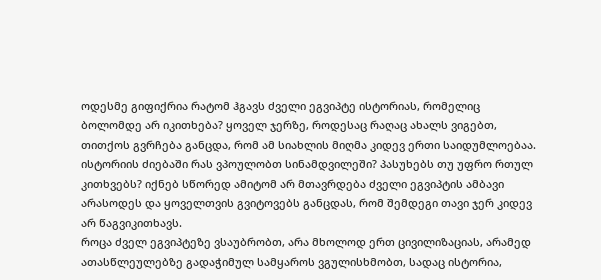ოდესმე გიფიქრია რატომ ჰგავს ძველი ეგვიპტე ისტორიას, რომელიც ბოლომდე არ იკითხება? ყოველ ჯერზე, როდესაც რაღაც ახალს ვიგებთ, თითქოს გვრჩება განცდა, რომ ამ სიახლის მიღმა კიდევ ერთი საიდუმლოებაა.
ისტორიის ძიებაში რას ვპოულობთ სინამდვილეში? პასუხებს თუ უფრო რთულ კითხვებს? იქნებ სწორედ ამიტომ არ მთავრდება ძველი ეგვიპტის ამბავი არასოდეს და ყოველთვის გვიტოვებს განცდას, რომ შემდეგი თავი ჯერ კიდევ არ წაგვიკითხავს.
როცა ძველ ეგვიპტეზე ვსაუბრობთ, არა მხოლოდ ერთ ცივილიზაციას, არამედ ათასწლეულებზე გადაჭიმულ სამყაროს ვგულისხმობთ, სადაც ისტორია,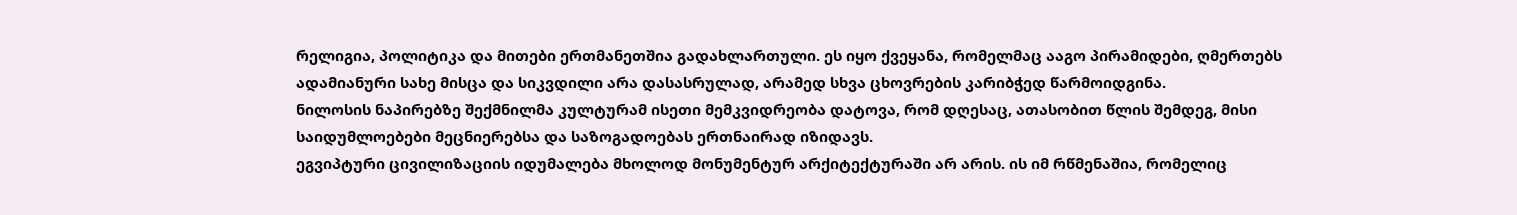რელიგია, პოლიტიკა და მითები ერთმანეთშია გადახლართული. ეს იყო ქვეყანა, რომელმაც ააგო პირამიდები, ღმერთებს ადამიანური სახე მისცა და სიკვდილი არა დასასრულად, არამედ სხვა ცხოვრების კარიბჭედ წარმოიდგინა.
ნილოსის ნაპირებზე შექმნილმა კულტურამ ისეთი მემკვიდრეობა დატოვა, რომ დღესაც, ათასობით წლის შემდეგ, მისი საიდუმლოებები მეცნიერებსა და საზოგადოებას ერთნაირად იზიდავს.
ეგვიპტური ცივილიზაციის იდუმალება მხოლოდ მონუმენტურ არქიტექტურაში არ არის. ის იმ რწმენაშია, რომელიც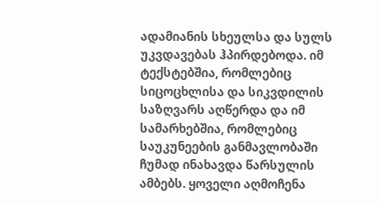ადამიანის სხეულსა და სულს უკვდავებას ჰპირდებოდა. იმ ტექსტებშია, რომლებიც სიცოცხლისა და სიკვდილის საზღვარს აღწერდა და იმ სამარხებშია, რომლებიც საუკუნეების განმავლობაში ჩუმად ინახავდა წარსულის ამბებს. ყოველი აღმოჩენა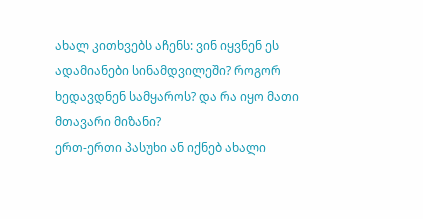ახალ კითხვებს აჩენს: ვინ იყვნენ ეს ადამიანები სინამდვილეში? როგორ ხედავდნენ სამყაროს? და რა იყო მათი მთავარი მიზანი?
ერთ-ერთი პასუხი ან იქნებ ახალი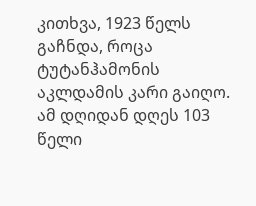კითხვა, 1923 წელს გაჩნდა, როცა ტუტანჰამონის აკლდამის კარი გაიღო. ამ დღიდან დღეს 103 წელი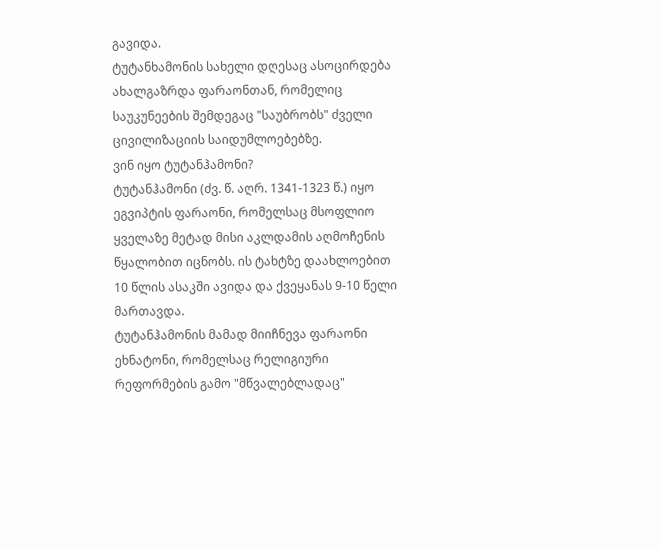გავიდა.
ტუტანხამონის სახელი დღესაც ასოცირდება ახალგაზრდა ფარაონთან, რომელიც საუკუნეების შემდეგაც "საუბრობს" ძველი ცივილიზაციის საიდუმლოებებზე.
ვინ იყო ტუტანჰამონი?
ტუტანჰამონი (ძვ. წ. აღრ. 1341-1323 წ.) იყო ეგვიპტის ფარაონი, რომელსაც მსოფლიო ყველაზე მეტად მისი აკლდამის აღმოჩენის წყალობით იცნობს. ის ტახტზე დაახლოებით 10 წლის ასაკში ავიდა და ქვეყანას 9-10 წელი მართავდა.
ტუტანჰამონის მამად მიიჩნევა ფარაონი ეხნატონი, რომელსაც რელიგიური რეფორმების გამო "მწვალებლადაც"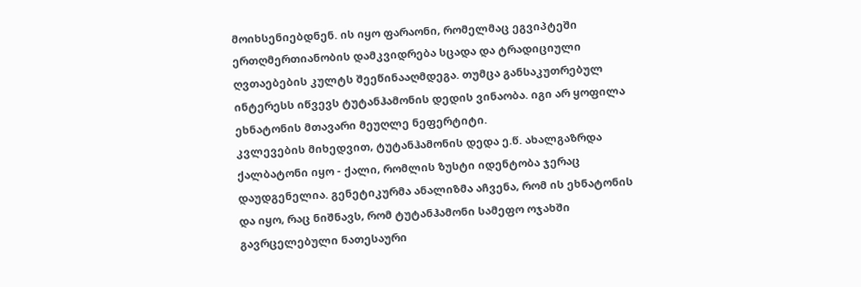მოიხსენიებდნენ. ის იყო ფარაონი, რომელმაც ეგვიპტეში ერთღმერთიანობის დამკვიდრება სცადა და ტრადიციული ღვთაებების კულტს შეეწინააღმდეგა. თუმცა განსაკუთრებულ ინტერესს იწვევს ტუტანჰამონის დედის ვინაობა. იგი არ ყოფილა ეხნატონის მთავარი მეუღლე ნეფერტიტი.
კვლევების მიხედვით, ტუტანჰამონის დედა ე.წ. ახალგაზრდა ქალბატონი იყო - ქალი, რომლის ზუსტი იდენტობა ჯერაც დაუდგენელია. გენეტიკურმა ანალიზმა აჩვენა, რომ ის ეხნატონის და იყო, რაც ნიშნავს, რომ ტუტანჰამონი სამეფო ოჯახში გავრცელებული ნათესაური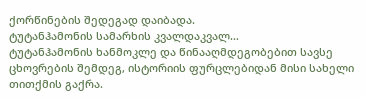ქორწინების შედეგად დაიბადა.
ტუტანჰამონის სამარხის კვალდაკვალ…
ტუტანჰამონის ხანმოკლე და წინააღმდეგობებით სავსე ცხოვრების შემდეგ, ისტორიის ფურცლებიდან მისი სახელი თითქმის გაქრა.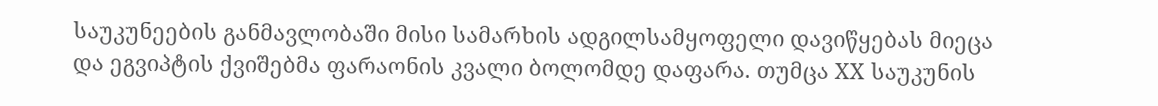საუკუნეების განმავლობაში მისი სამარხის ადგილსამყოფელი დავიწყებას მიეცა და ეგვიპტის ქვიშებმა ფარაონის კვალი ბოლომდე დაფარა. თუმცა XX საუკუნის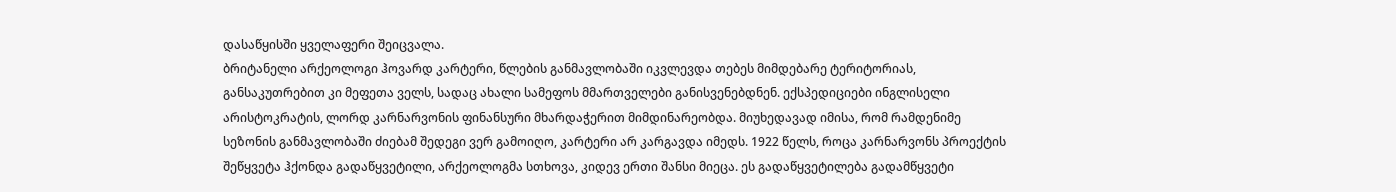დასაწყისში ყველაფერი შეიცვალა.
ბრიტანელი არქეოლოგი ჰოვარდ კარტერი, წლების განმავლობაში იკვლევდა თებეს მიმდებარე ტერიტორიას, განსაკუთრებით კი მეფეთა ველს, სადაც ახალი სამეფოს მმართველები განისვენებდნენ. ექსპედიციები ინგლისელი არისტოკრატის, ლორდ კარნარვონის ფინანსური მხარდაჭერით მიმდინარეობდა. მიუხედავად იმისა, რომ რამდენიმე სეზონის განმავლობაში ძიებამ შედეგი ვერ გამოიღო, კარტერი არ კარგავდა იმედს. 1922 წელს, როცა კარნარვონს პროექტის შეწყვეტა ჰქონდა გადაწყვეტილი, არქეოლოგმა სთხოვა, კიდევ ერთი შანსი მიეცა. ეს გადაწყვეტილება გადამწყვეტი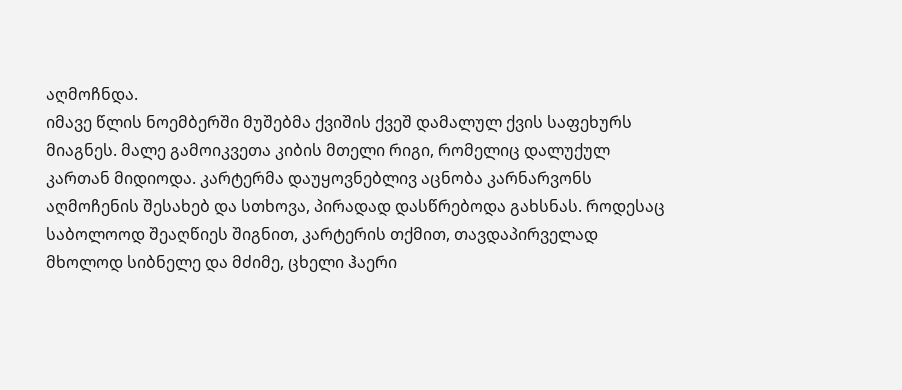აღმოჩნდა.
იმავე წლის ნოემბერში მუშებმა ქვიშის ქვეშ დამალულ ქვის საფეხურს მიაგნეს. მალე გამოიკვეთა კიბის მთელი რიგი, რომელიც დალუქულ კართან მიდიოდა. კარტერმა დაუყოვნებლივ აცნობა კარნარვონს აღმოჩენის შესახებ და სთხოვა, პირადად დასწრებოდა გახსნას. როდესაც საბოლოოდ შეაღწიეს შიგნით, კარტერის თქმით, თავდაპირველად მხოლოდ სიბნელე და მძიმე, ცხელი ჰაერი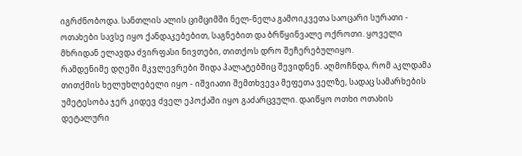იგრძნობოდა. სანთლის ალის ციმციმში ნელ-ნელა გამოიკვეთა საოცარი სურათი - ოთახები სავსე იყო ქანდაკებებით, საგნებით და ბრწყინვალე ოქროთი. ყოველი მხრიდან ელავდა ძვირფასი ნივთები, თითქოს დრო შეჩერებულიყო.
რამდენიმე დღეში მკვლევრები შიდა პალატებშიც შევიდნენ. აღმოჩნდა, რომ აკლდამა თითქმის ხელუხლებელი იყო - იშვიათი შემთხვევა მეფეთა ველზე, სადაც სამარხების უმეტესობა ჯერ კიდევ ძველ ეპოქაში იყო გაძარცვული. დაიწყო ოთხი ოთახის დეტალური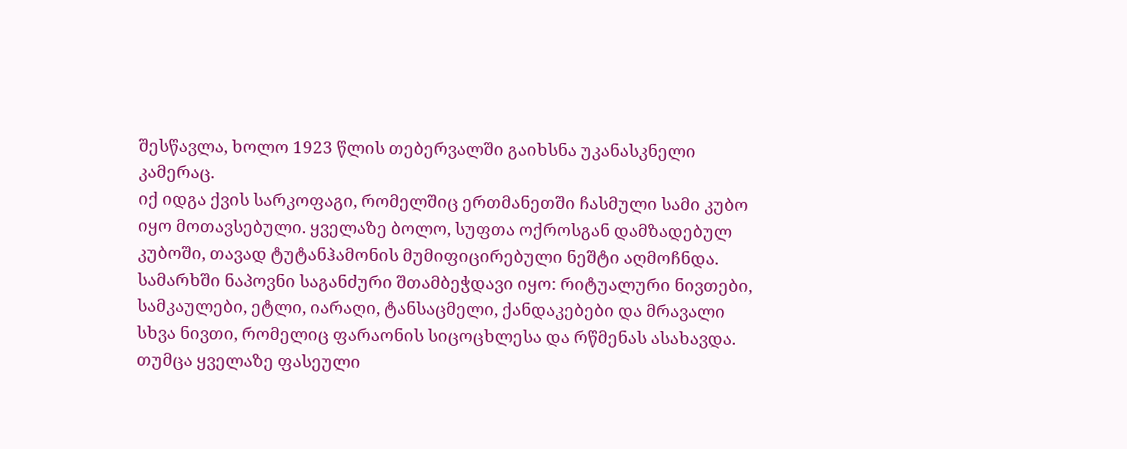შესწავლა, ხოლო 1923 წლის თებერვალში გაიხსნა უკანასკნელი კამერაც.
იქ იდგა ქვის სარკოფაგი, რომელშიც ერთმანეთში ჩასმული სამი კუბო იყო მოთავსებული. ყველაზე ბოლო, სუფთა ოქროსგან დამზადებულ კუბოში, თავად ტუტანჰამონის მუმიფიცირებული ნეშტი აღმოჩნდა.
სამარხში ნაპოვნი საგანძური შთამბეჭდავი იყო: რიტუალური ნივთები, სამკაულები, ეტლი, იარაღი, ტანსაცმელი, ქანდაკებები და მრავალი სხვა ნივთი, რომელიც ფარაონის სიცოცხლესა და რწმენას ასახავდა. თუმცა ყველაზე ფასეული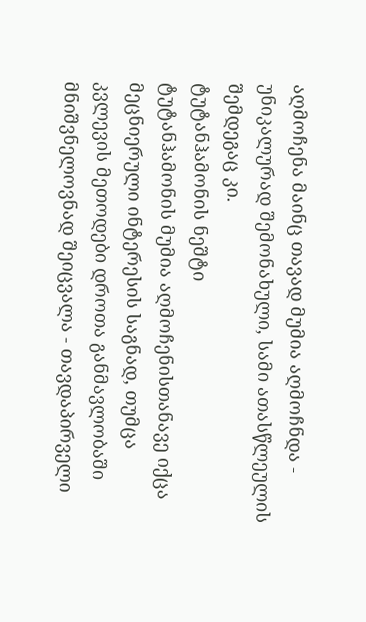აღმოჩენა მაინც თავად მუმია აღმოჩნდა - უნიკალურად შემონახული, სამი ათასწლეულის შემდეგაც კი.
ტუტანჰამონის ნეშტი
ტუტანჰამონის მუმია აღმოჩენისთანავე იქცა მეცნიერული ინტერესის საგნად, თუმცა კვლევის მეთოდები დროთა განმავლობაში მნიშვნელოვნად შეიცვალა - თავდაპირველი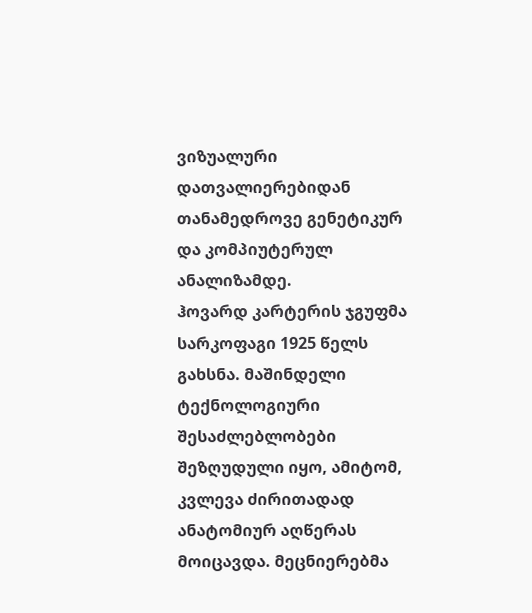ვიზუალური დათვალიერებიდან თანამედროვე გენეტიკურ და კომპიუტერულ ანალიზამდე.
ჰოვარდ კარტერის ჯგუფმა სარკოფაგი 1925 წელს გახსნა. მაშინდელი ტექნოლოგიური შესაძლებლობები შეზღუდული იყო, ამიტომ, კვლევა ძირითადად ანატომიურ აღწერას მოიცავდა. მეცნიერებმა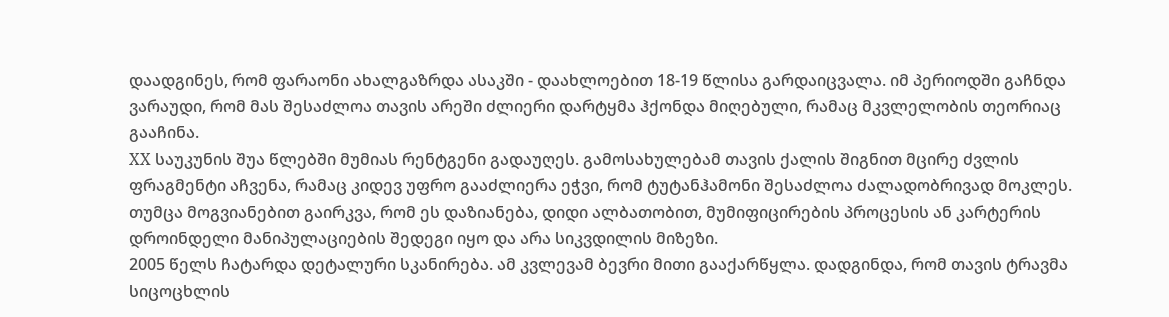დაადგინეს, რომ ფარაონი ახალგაზრდა ასაკში - დაახლოებით 18-19 წლისა გარდაიცვალა. იმ პერიოდში გაჩნდა ვარაუდი, რომ მას შესაძლოა თავის არეში ძლიერი დარტყმა ჰქონდა მიღებული, რამაც მკვლელობის თეორიაც გააჩინა.
XX საუკუნის შუა წლებში მუმიას რენტგენი გადაუღეს. გამოსახულებამ თავის ქალის შიგნით მცირე ძვლის ფრაგმენტი აჩვენა, რამაც კიდევ უფრო გააძლიერა ეჭვი, რომ ტუტანჰამონი შესაძლოა ძალადობრივად მოკლეს. თუმცა მოგვიანებით გაირკვა, რომ ეს დაზიანება, დიდი ალბათობით, მუმიფიცირების პროცესის ან კარტერის დროინდელი მანიპულაციების შედეგი იყო და არა სიკვდილის მიზეზი.
2005 წელს ჩატარდა დეტალური სკანირება. ამ კვლევამ ბევრი მითი გააქარწყლა. დადგინდა, რომ თავის ტრავმა სიცოცხლის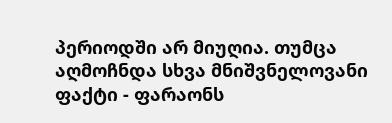პერიოდში არ მიუღია. თუმცა აღმოჩნდა სხვა მნიშვნელოვანი ფაქტი - ფარაონს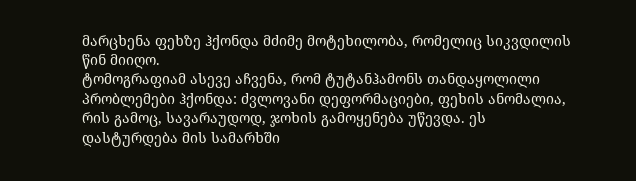მარცხენა ფეხზე ჰქონდა მძიმე მოტეხილობა, რომელიც სიკვდილის წინ მიიღო.
ტომოგრაფიამ ასევე აჩვენა, რომ ტუტანჰამონს თანდაყოლილი პრობლემები ჰქონდა: ძვლოვანი დეფორმაციები, ფეხის ანომალია, რის გამოც, სავარაუდოდ, ჯოხის გამოყენება უწევდა. ეს დასტურდება მის სამარხში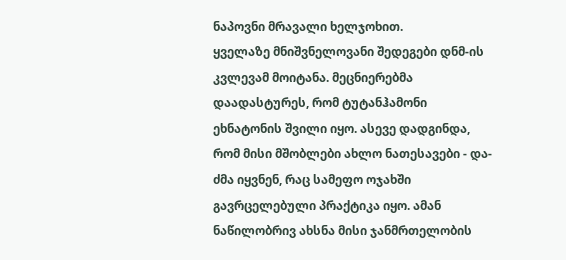ნაპოვნი მრავალი ხელჯოხით.
ყველაზე მნიშვნელოვანი შედეგები დნმ-ის კვლევამ მოიტანა. მეცნიერებმა დაადასტურეს, რომ ტუტანჰამონი ეხნატონის შვილი იყო. ასევე დადგინდა, რომ მისი მშობლები ახლო ნათესავები - და-ძმა იყვნენ, რაც სამეფო ოჯახში გავრცელებული პრაქტიკა იყო. ამან ნაწილობრივ ახსნა მისი ჯანმრთელობის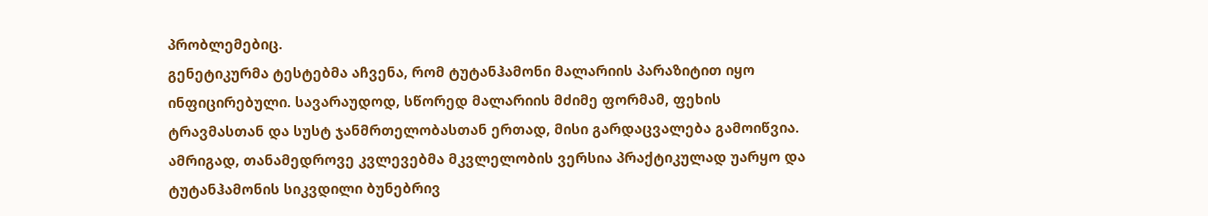პრობლემებიც.
გენეტიკურმა ტესტებმა აჩვენა, რომ ტუტანჰამონი მალარიის პარაზიტით იყო ინფიცირებული. სავარაუდოდ, სწორედ მალარიის მძიმე ფორმამ, ფეხის ტრავმასთან და სუსტ ჯანმრთელობასთან ერთად, მისი გარდაცვალება გამოიწვია.
ამრიგად, თანამედროვე კვლევებმა მკვლელობის ვერსია პრაქტიკულად უარყო და ტუტანჰამონის სიკვდილი ბუნებრივ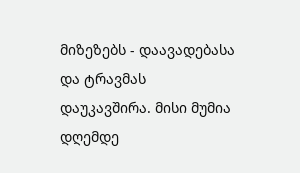მიზეზებს - დაავადებასა და ტრავმას დაუკავშირა. მისი მუმია დღემდე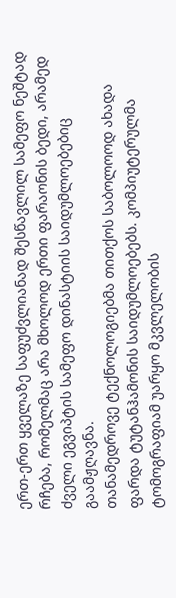ერთ-ერთ ყველაზე საფუძვლიანად შესწავლილ სამეფო ნეშტად რჩება, რომელმაც არა მხოლოდ ერთი ფარაონის ბედი, არამედ ძველი ეგვიპტის სამეფო დინასტიის საიდუმლოებებიც გაამჟღავნა.
თანამედროვე ტექნოლოგიებმა თითქოს საბოლოოდ ახადა ფარდა ტუტანჰამონის საიდუმლოებებს. კომპიუტერულმა ტომოგრაფიამ უარყო მკვლელობის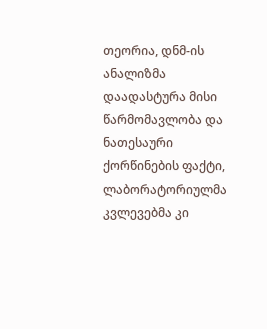თეორია, დნმ-ის ანალიზმა დაადასტურა მისი წარმომავლობა და ნათესაური ქორწინების ფაქტი, ლაბორატორიულმა კვლევებმა კი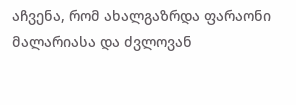აჩვენა, რომ ახალგაზრდა ფარაონი მალარიასა და ძვლოვან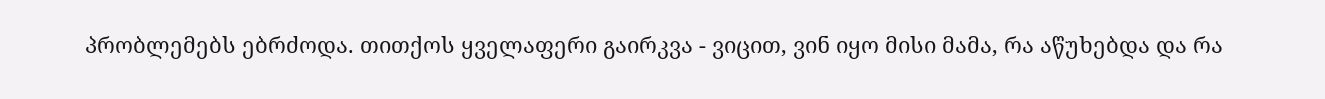პრობლემებს ებრძოდა. თითქოს ყველაფერი გაირკვა - ვიცით, ვინ იყო მისი მამა, რა აწუხებდა და რა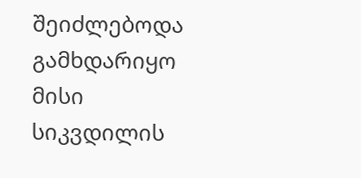შეიძლებოდა გამხდარიყო მისი სიკვდილის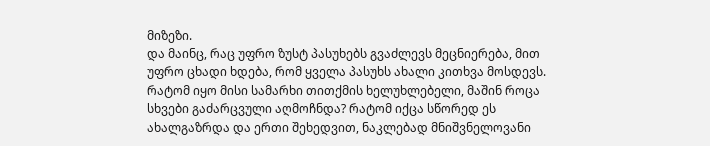მიზეზი.
და მაინც, რაც უფრო ზუსტ პასუხებს გვაძლევს მეცნიერება, მით უფრო ცხადი ხდება, რომ ყველა პასუხს ახალი კითხვა მოსდევს. რატომ იყო მისი სამარხი თითქმის ხელუხლებელი, მაშინ როცა სხვები გაძარცვული აღმოჩნდა? რატომ იქცა სწორედ ეს ახალგაზრდა და ერთი შეხედვით, ნაკლებად მნიშვნელოვანი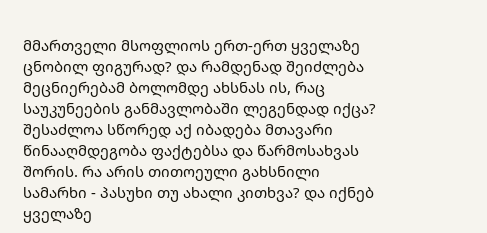მმართველი მსოფლიოს ერთ-ერთ ყველაზე ცნობილ ფიგურად? და რამდენად შეიძლება მეცნიერებამ ბოლომდე ახსნას ის, რაც საუკუნეების განმავლობაში ლეგენდად იქცა?
შესაძლოა სწორედ აქ იბადება მთავარი წინააღმდეგობა ფაქტებსა და წარმოსახვას შორის. რა არის თითოეული გახსნილი სამარხი - პასუხი თუ ახალი კითხვა? და იქნებ ყველაზე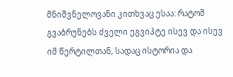მნიშვნელოვანი კითხვაც ესაა: რატომ გვაბრუნებს ძველი ეგვიპტე ისევ და ისევ იმ წერტილთან, სადაც ისტორია და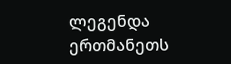ლეგენდა ერთმანეთს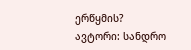ერწყმის?
ავტორი: სანდრო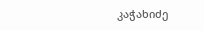კაჭახიძე